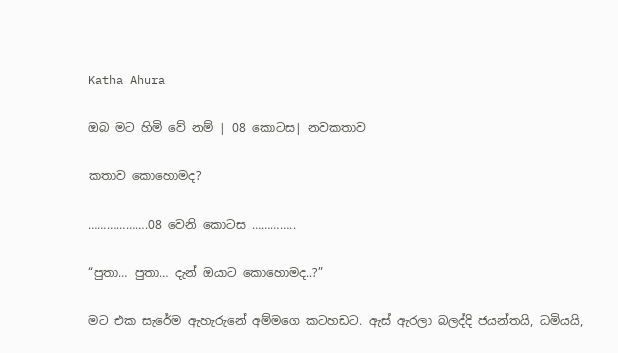Katha Ahura

ඔබ මට හිමි වේ නම් | 08 කොටස| නවකතාව

කතාව කොහොමද?

……………….08 වෙනි කොටස …………..

“පුතා… පුතා… දැන් ඔයාට කොහොමද..?”

මට එක සැරේම ඇහැරුනේ අම්මගෙ කටහඩට. ඇස් ඇරලා බලද්දි ජයන්තයි, ධමියයි,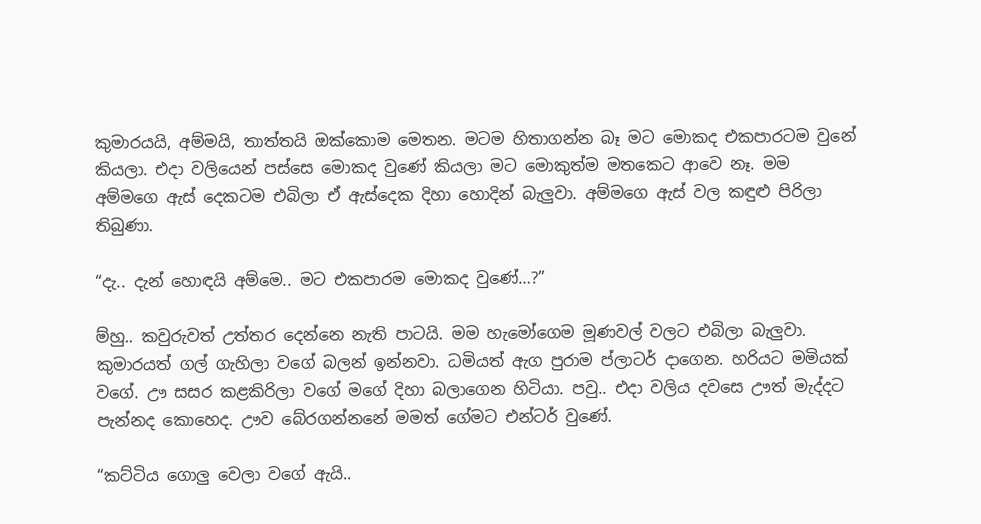කුමාරයයි, අම්මයි, තාත්තයි ඔක්කොම මෙතන. මටම හිතාගන්න බෑ මට මොකද එකපාරටම වුනේ කියලා. එදා වලියෙන් පස්සෙ මොකද වුණේ කියලා මට මොකුත්ම මතකෙට ආවෙ නෑ. මම අම්මගෙ ඇස් දෙකටම එබිලා ඒ ඇස්දෙක දිහා හොදින් බැලුවා. අම්මගෙ ඇස් වල කඳුළු පිරිලා තිබුණා.

“දැ.. දැන් හොඳයි අම්මෙ.. මට එකපාරම මොකද වුණේ…?”

ම්හු.. කවුරුවත් උත්තර දෙන්නෙ නැති පාටයි. මම හැමෝගෙම මූණවල් වලට එබිලා බැලුවා. කුමාරයත් ගල් ගැහිලා වගේ බලන් ඉන්නවා. ධමියත් ඇග පුරාම ප්ලාටර් දාගෙන. හරියට මමියක් වගේ. ඌ සසර කළකිරිලා වගේ මගේ දිහා බලාගෙන හිටියා. පවු.. එදා වලිය දවසෙ ඌත් මැද්දට පැන්නද කොහෙද. ඌව බේරගන්නනේ මමත් ගේමට එන්ටර් වුණේ.

“කට්ටිය ගොලු වෙලා වගේ ඇයි..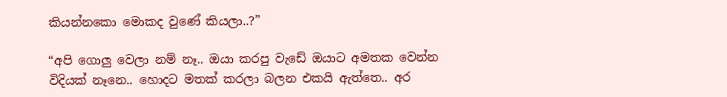කියන්නකො මොකද වුණේ කියලා..?”

“අපි ගොලු වෙලා නම් නෑ.. ඔයා කරපු වැඩේ ඔයාට අමතක වෙන්න විදියක් නෑනෙ.. හොදට මතක් කරලා බලන එකයි ඇත්තෙ.. අර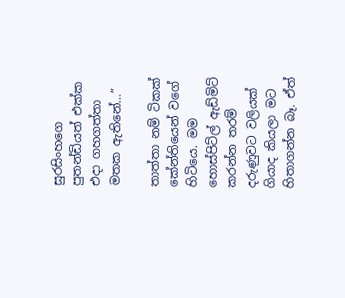සුරසිංහගෙ පුතන්ඩියත් එක්ක එදා ගහගත්තා මතක ඇතිනේ…”

තාත්තා නම් ටිකක් කේන්තියෙන් වගේ හිටියෙ. මම හොස්පිට්ල් ඇඩ්මිට් කරන්න තරම් දරුණුවට වලියක් ගියාද කියලා මට හිතාගන්න බෑ. ඒත්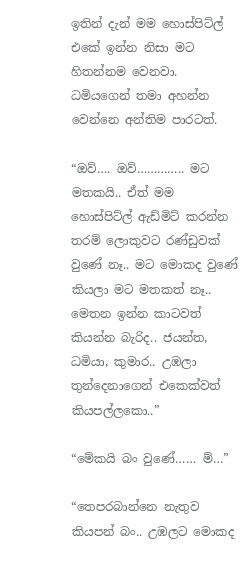ඉතින් දැන් මම හොස්පිට්ල් එකේ ඉන්න නිසා මට හිතන්නම වෙනවා. ධමියගෙන් තමා අහන්න වෙන්නෙ අන්තිම පාරටත්.

“ඔව්…. ඔව්………….. මට මතකයි.. ඒත් මම හොස්පිට්ල් ඇඩ්මිට් කරන්න තරම් ලොකුවට රණ්ඩුවක් වුණේ නෑ.. මට මොකද වුණේ කියලා මට මතකත් නෑ.. මෙතන ඉන්න කාටවත් කියන්න බැරිද.. ජයන්ත, ධමියා, කුමාර.. උඹලා තුන්දෙනාගෙන් එකෙක්වත් කියපල්ලකො..”

“මේකයි බං වුණේ…… ම්…”

“තෙපරබාන්නෙ නැතුව කියපන් බං.. උඹලට මොකද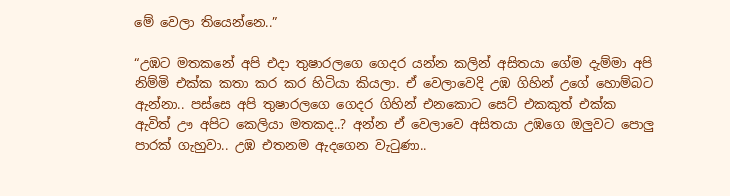මේ වෙලා තියෙන්නෙ..”

“උඹට මතකනේ අපි එදා තුෂාරලගෙ ගෙදර යන්න කලින් අසිතයා ගේම දැම්මා අපි නිම්මි එක්ක කතා කර කර හිටියා කියලා. ඒ වෙලාවෙදි උඹ ගිහින් උගේ හොම්බට ඇන්නා.. පස්සෙ අපි තුෂාරලගෙ ගෙදර ගිහින් එනකොට සෙට් එකකුත් එක්ක ඇවිත් ඌ අපිට කෙලියා මතකද..? අන්න ඒ වෙලාවෙ අසිතයා උඹගෙ ඔලුවට පොලු පාරක් ගැහුවා.. උඹ එතනම ඇදගෙන වැටුණා..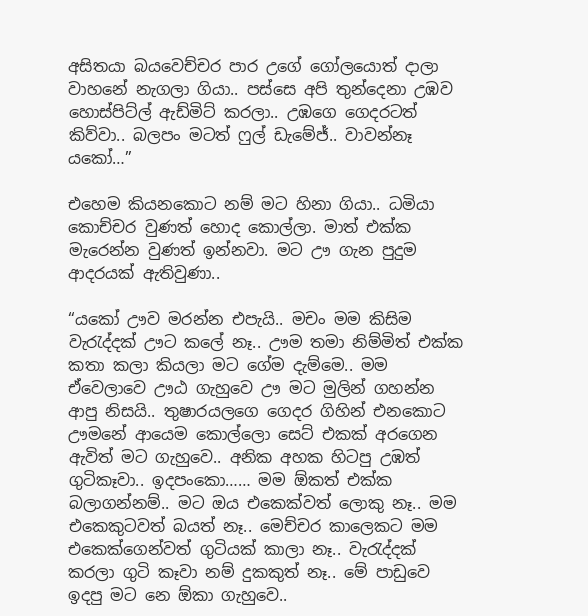අසිතයා බයවෙච්චර පාර උගේ ගෝලයොත් දාලා වාහනේ නැගලා ගියා.. පස්සෙ අපි තුන්දෙනා උඹව හොස්පිට්ල් ඇඩ්මිට් කරලා.. උඹගෙ ගෙදරටත් කිව්වා.. බලපං මටත් ෆුල් ඩැමේජ්.. වාවන්නෑ යකෝ…”

එහෙම කියනකොට නම් මට හිනා ගියා.. ධමියා කොච්චර වුණත් හොද කොල්ලා. මාත් එක්ක මැරෙන්න වුණත් ඉන්නවා. මට ඌ ගැන පුදුම ආදරයක් ඇතිවුණා..

“යකෝ ඌව මරන්න එපැයි.. මචං මම කිසිම වැරැද්දක් ඌට කලේ නෑ.. ඌම තමා නිම්මිත් එක්ක කතා කලා කියලා මට ගේම දැම්මෙ.. මම ඒවෙලාවෙ ඌඨ ගැහුවෙ ඌ මට මුලින් ගහන්න ආපු නිසයි.. තුෂාරයලගෙ ගෙදර ගිහින් එනකොට ඌමනේ ආයෙම කොල්ලො සෙට් එකක් අරගෙන ඇවිත් මට ගැහුවෙ.. අනික අහක හිටපු උඹත් ගුටිකෑවා.. ඉදපංකො…… මම ඕකත් එක්ක බලාගන්නම්.. මට ඔය එකෙක්වත් ලොකු නෑ.. මම එකෙකුටවත් බයත් නෑ.. මෙච්චර කාලෙකට මම එකෙක්ගෙන්වත් ගුටියක් කාලා නෑ.. වැරැද්දක් කරලා ගුටි කෑවා නම් දුකකුත් නෑ.. මේ පාඩුවෙ ඉදපු මට නෙ ඕකා ගැහුවෙ..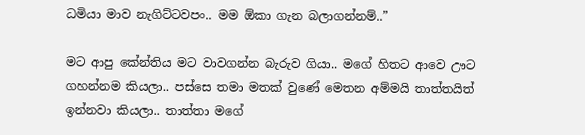ධමියා මාව නැගිට්ටවපං.. මම ඕකා ගැන බලාගන්නම්..”

මට ආපු කේන්තිය මට වාවගන්න බැරුව ගියා.. මගේ හිතට ආවෙ ඌට ගහන්නම කියලා.. පස්සෙ තමා මතක් වුණේ මෙතන අම්මයි තාත්තයිත් ඉන්නවා කියලා.. තාත්තා මගේ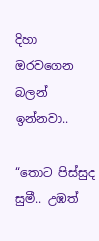දිහා ඔරවගෙන බලන් ඉන්නවා..

“තොට පිස්සුද සුමී.. උඹත්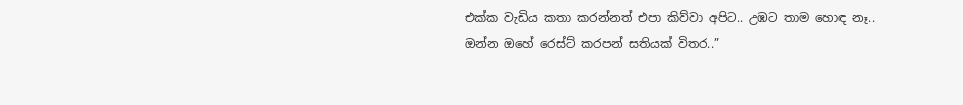එක්ක වැඩිය කතා කරන්නත් එපා කිව්වා අපිට.. උඹට තාම හොඳ නෑ.. ඔන්න ඔහේ රෙස්ට් කරපන් සතියක් විතර..”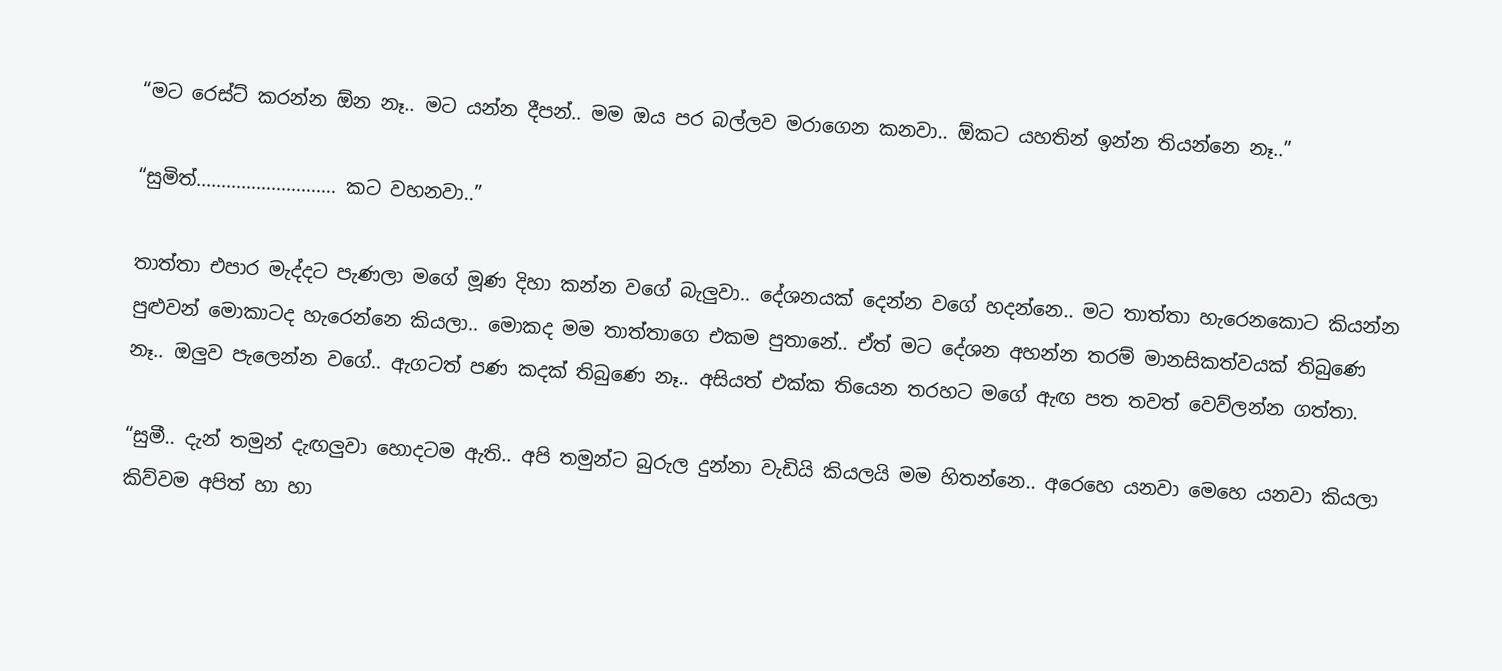“මට රෙස්ට් කරන්න ඕන නෑ.. මට යන්න දීපන්.. මම ඔය පර බල්ලව මරාගෙන කනවා.. ඕකට යහතින් ඉන්න තියන්නෙ නෑ..”

“සුමිත්………………………. කට වහනවා..”

තාත්තා එපාර මැද්දට පැණලා මගේ මූණ දිහා කන්න වගේ බැලුවා.. දේශනයක් දෙන්න වගේ හදන්නෙ.. මට තාත්තා හැරෙනකොට කියන්න පුළුවන් මොකාටද හැරෙන්නෙ කියලා.. මොකද මම තාත්තාගෙ එකම පුතානේ.. ඒත් මට දේශන අහන්න තරම් මානසිකත්වයක් තිබුණෙ නෑ.. ඔලුව පැලෙන්න වගේ.. ඇගටත් පණ කදක් තිබුණෙ නෑ.. අසියත් එක්ක තියෙන තරහට මගේ ඇඟ පත තවත් වෙව්ලන්න ගත්තා.

“සුමී.. දැන් තමුන් දැඟලුවා හොදටම ඇති.. අපි තමුන්ට බුරුල දුන්නා වැඩියි කියලයි මම හිතන්නෙ.. අරෙහෙ යනවා මෙහෙ යනවා කියලා කිව්වම අපිත් හා හා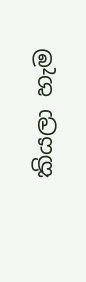කියලා හැම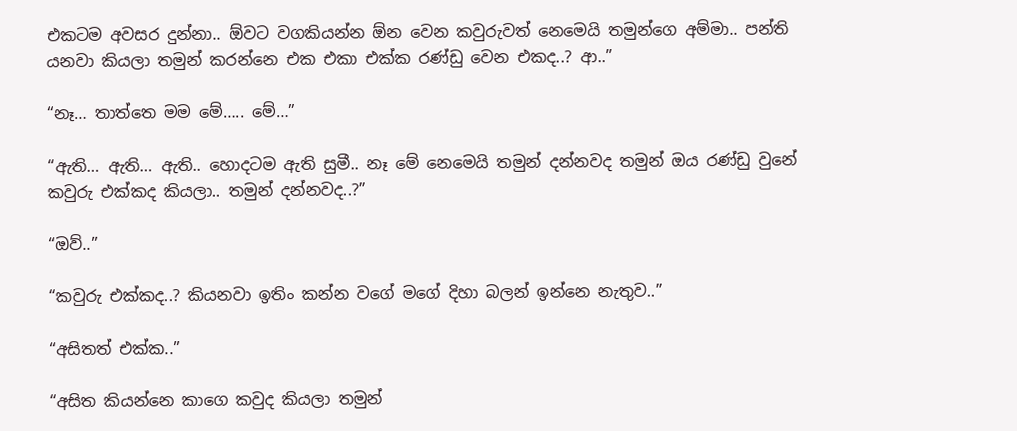එකටම අවසර දුන්නා.. ඕවට වගකියන්න ඕන වෙන කවුරුවත් නෙමෙයි තමුන්ගෙ අම්මා.. පන්ති යනවා කියලා තමුන් කරන්නෙ එක එකා එක්ක රණ්ඩු වෙන එකද..? ආ..”

“නෑ… තාත්තෙ මම මේ….. මේ…”

“ඇති… ඇති… ඇති.. හොදටම ඇති සුමී.. නෑ මේ නෙමෙයි තමුන් දන්නවද තමුන් ඔය රණ්ඩු වුනේ කවුරු එක්කද කියලා.. තමුන් දන්නවද..?”

“ඔව්..”

“කවුරු එක්කද..? කියනවා ඉතිං කන්න වගේ මගේ දිහා බලන් ඉන්නෙ නැතුව..”

“අසිතත් එක්ක..”

“අසිත කියන්නෙ කාගෙ කවුද කියලා තමුන්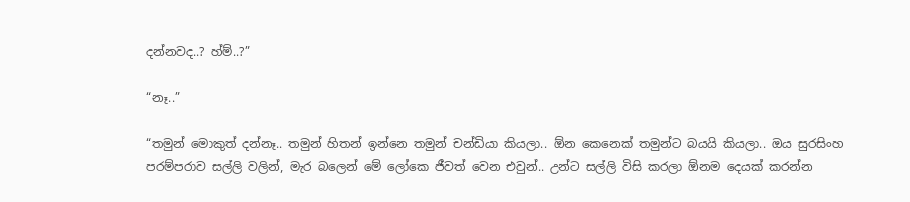දන්නවද..? හ්ම්..?”

“නෑ..”

“තමුන් මොකුත් දන්නෑ.. තමුන් හිතන් ඉන්නෙ තමුන් චන්ඩියා කියලා.. ඕන කෙනෙක් තමුන්ට බයයි කියලා.. ඔය සුරසිංහ පරම්පරාව සල්ලි වලින්, මැර බලෙන් මේ ලෝකෙ ජීවත් වෙන එවුන්.. උන්ට සල්ලි විසි කරලා ඕනම දෙයක් කරන්න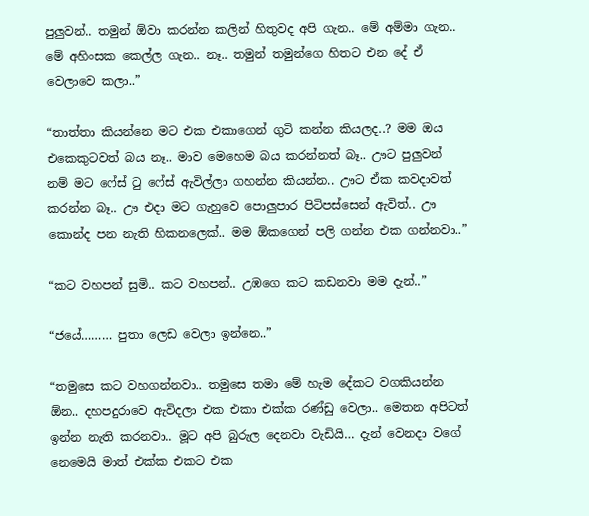පුලුවන්.. තමුන් ඕවා කරන්න කලින් හිතුවද අපි ගැන.. මේ අම්මා ගැන.. මේ අහිංසක කෙල්ල ගැන.. නෑ.. තමුන් තමුන්ගෙ හිතට එන දේ ඒ වෙලාවෙ කලා..”

“තාත්තා කියන්නෙ මට එක එකාගෙන් ගුටි කන්න කියලද..? මම ඔය එකෙකුටවත් බය නෑ.. මාව මෙහෙම බය කරන්නත් බෑ.. ඌට පුලුවන් නම් මට ෆේස් ටු ෆේස් ඇවිල්ලා ගහන්න කියන්න.. ඌට ඒක කවදාවත් කරන්න බෑ.. ඌ එදා මට ගැහුවෙ පොලුපාර පිටිපස්සෙන් ඇවිත්.. ඌ කොන්ද පන නැති හිකනලෙක්.. මම ඕකගෙන් පලි ගන්න එක ගන්නවා..”

“කට වහපන් සුමි.. කට වහපන්.. උඹගෙ කට කඩනවා මම දැන්..”

“ජයේ……… පුතා ලෙඩ වෙලා ඉන්නෙ..”

“තමුසෙ කට වහගන්නවා.. තමුසෙ තමා මේ හැම දේකට වගකියන්න ඕන.. දහපදුරාවෙ ඇවිදලා එක එකා එක්ක රණ්ඩු වෙලා.. මෙතන අපිටත් ඉන්න නැති කරනවා.. මූට අපි බුරුල දෙනවා වැඩියි… දැන් වෙනදා වගේ නෙමෙයි මාත් එක්ක එකට එක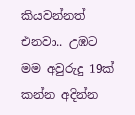කියවන්නත් එනවා.. උඹට මම අවුරුදු 19ක් කන්න අදින්න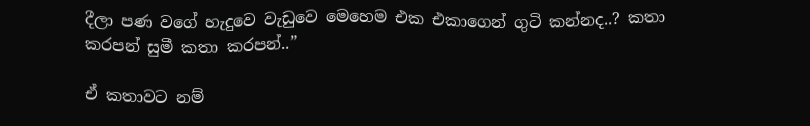දීලා පණ වගේ හැදුවෙ වැඩුවෙ මෙහෙම එක එකාගෙන් ගුටි කන්නද..? කතා කරපන් සුමී කතා කරපන්..”

ඒ කතාවට නම්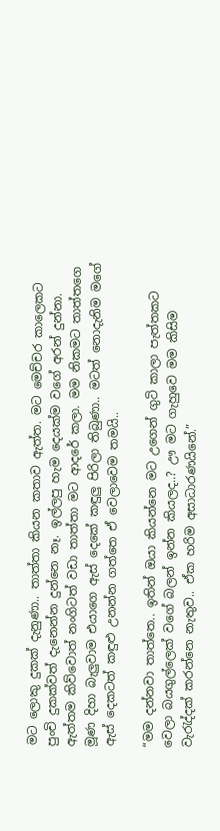මට ලොකු දුකක් දැනුණා.. තාත්තා කියන කතාව ඇත්ත. මට මෙච්චර කාලෙකට පුංචි දුකක්වත් දැනෙන්න දුන්නෙ නෑ. ඉල්ලපු හැම දෙයක්ම වගේ අරන් දුන්නා. ඇත්තම කිව්වොත් නංගිටත් වඩා තාත්තා මට ආදරේ කලා. මම නිකමට තාත්තගෙ මූණ දිහා බැලුවාම එයාගෙ ඇස් දෙකේ කඳුලු පිරිලා තිබුණා.. මටත් නොදැනිම මගේ ඇස් දෙකටත් කඳුළු උනන්න ගත්තෙ ඒ වෙලාවෙම තමයි..

“මම දන්නවා තාත්තෙ.. ඉතින් ඔයා කියන්නෙ මට උගෙන් ගුටි කාලා පැත්තකට වෙලා බයගුල්ලෙක් වගේ බලන් ඉන්න කියලද..? ඌ මට ගැහුවෙ මම කිසිම වැරැද්දක් කරන්නෙ නැතුව.. ඒක හරිම අසාධාරණයිනේ.”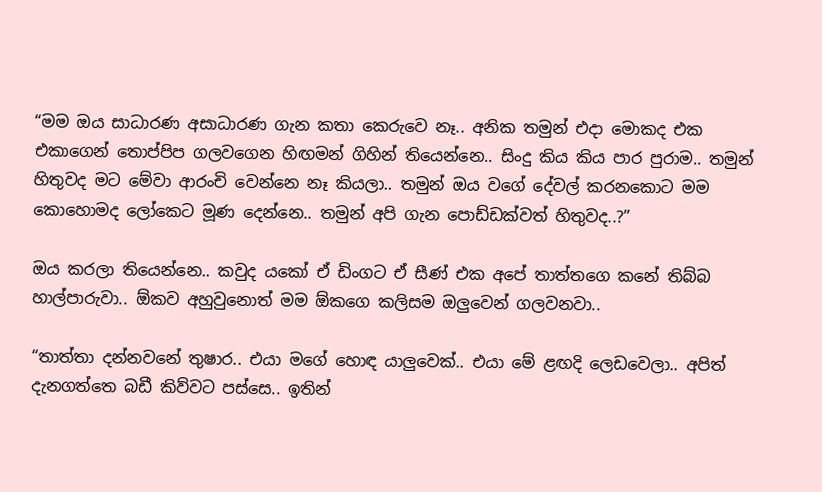“මම ඔය සාධාරණ අසාධාරණ ගැන කතා කෙරුවෙ නෑ.. අනික තමුන් එදා මොකද එක එකාගෙන් තොප්පිප ගලවගෙන හිඟමන් ගිහින් තියෙන්නෙ.. සිංදු කිය කිය පාර පුරාම.. තමුන් හිතුවද මට මේවා ආරංචි වෙන්නෙ නෑ කියලා.. තමුන් ඔය වගේ දේවල් කරනකොට මම කොහොමද ලෝකෙට මූණ දෙන්නෙ.. තමුන් අපි ගැන පොඩ්ඩක්වත් හිතුවද..?”

ඔය කරලා තියෙන්නෙ.. කවුද යකෝ ඒ ඩිංගට ඒ සීණ් එක අපේ තාත්තගෙ කනේ තිබ්බ හාල්පාරුවා.. ඕකව අහුවුනොත් මම ඕකගෙ කලිසම ඔලුවෙන් ගලවනවා..

“තාත්තා දන්නවනේ තුෂාර.. එයා මගේ හොඳ යාලුවෙක්.. එයා මේ ළඟදි ලෙඩවෙලා.. අපිත් දැනගත්තෙ බඩී කිව්වට පස්සෙ.. ඉතින්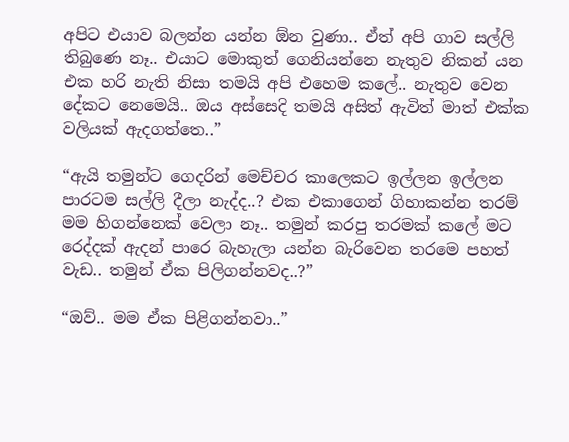අපිට එයාව බලන්න යන්න ඕන වුණා.. ඒත් අපි ගාව සල්ලි තිබුණෙ නෑ.. එයාට මොකුත් ගෙනියන්නෙ නැතුව නිකන් යන එක හරි නැති නිසා තමයි අපි එහෙම කලේ.. නැතුව වෙන දේකට නෙමෙයි.. ඔය අස්සෙදි තමයි අසිත් ඇවිත් මාත් එක්ක වලියක් ඇදගත්තෙ..”

“ඇයි තමුන්ට ගෙදරින් මෙච්චර කාලෙකට ඉල්ලන ඉල්ලන පාරටම සල්ලි දීලා නැද්ද..? එක එකාගෙන් ගිහාකන්න තරම් මම හිගන්නෙක් වෙලා නෑ.. තමුන් කරපු තරමක් කලේ මට රෙද්දක් ඇදන් පාරෙ බැහැලා යන්න බැරිවෙන තරමෙ පහත් වැඩ.. තමුන් ඒක පිලිගන්නවද..?”

“ඔව්.. මම ඒක පිළිගන්නවා..”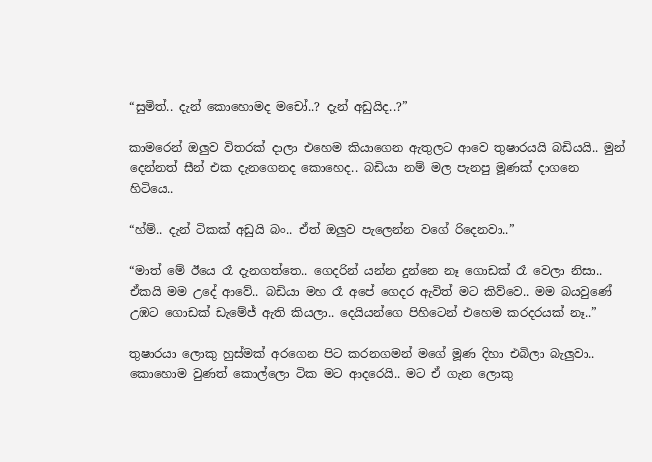“සුමිත්.. දැන් කොහොමද මචෝ..? දැන් අඩුයිද..?”

කාමරෙන් ඔලුව විතරක් දාලා එහෙම කියාගෙන ඇතුලට ආවෙ තුෂාරයයි බඩියයි.. මුන් දෙන්නත් සීන් එක දැනගෙනද කොහෙද.. බඩියා නම් මල පැනපු මූණක් දාගනෙ හිටියෙ..

“හ්ම්.. දැන් ටිකක් අඩුයි බං.. ඒත් ඔලුව පැලෙන්න වගේ රිදෙනවා..”

“මාත් මේ ඊයෙ රෑ දැනගත්තෙ.. ගෙදරින් යන්න දුන්නෙ නෑ ගොඩක් රෑ වෙලා නිසා.. ඒකයි මම උදේ ආවේ.. බඩියා මහ රෑ අපේ ගෙදර ඇවිත් මට කිව්වෙ.. මම බයවුණේ උඹට ගොඩක් ඩැමේජ් ඇති කියලා.. දෙයියන්ගෙ පිහිටෙන් එහෙම කරදරයක් නෑ..”

තුෂාරයා ලොකු හුස්මක් අරගෙන පිට කරනගමන් මගේ මූණ දිහා එබිලා බැලුවා.. කොහොම වුණත් කොල්ලො ටික මට ආදරෙයි.. මට ඒ ගැන ලොකු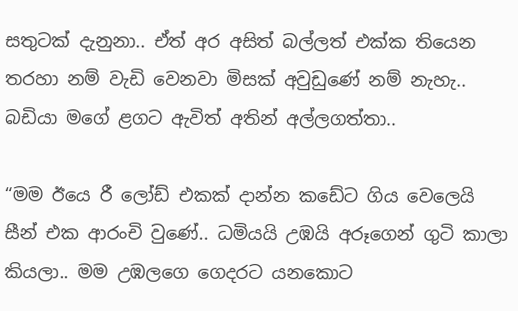සතුටක් දැනුනා.. ඒත් අර අසිත් බල්ලත් එක්ක තියෙන තරහා නම් වැඩි වෙනවා මිසක් අවුඩුණේ නම් නැහැ.. බඩියා මගේ ළගට ඇවිත් අතින් අල්ලගත්තා..

“මම ඊයෙ රී ලෝඩ් එකක් දාන්න කඩේට ගිය වෙලෙයි සීන් එක ආරංචි වුණේ.. ධමියයි උඹයි අරූගෙන් ගුටි කාලා කියලා.. මම උඹලගෙ ගෙදරට යනකොට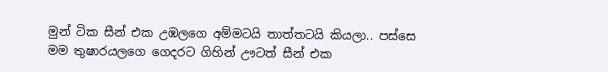මුන් ටික සීන් එක උඹලගෙ අම්මටයි තාත්තටයි කියලා.. පස්සෙ මම තුෂාරයලගෙ ගෙදරට ගිහින් ඌටත් සීන් එක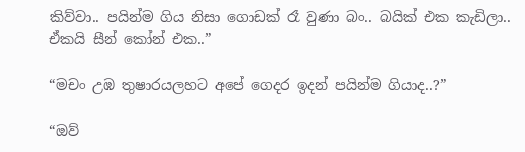කිව්වා.. පයින්ම ගිය නිසා ගොඩක් රෑ වුණා බං.. බයික් එක කැඩිලා.. ඒකයි සීන් කෝන් එක..”

“මචං උඹ තුෂාරයලහට අපේ ගෙදර ඉදන් පයින්ම ගියාද..?”

“ඔව්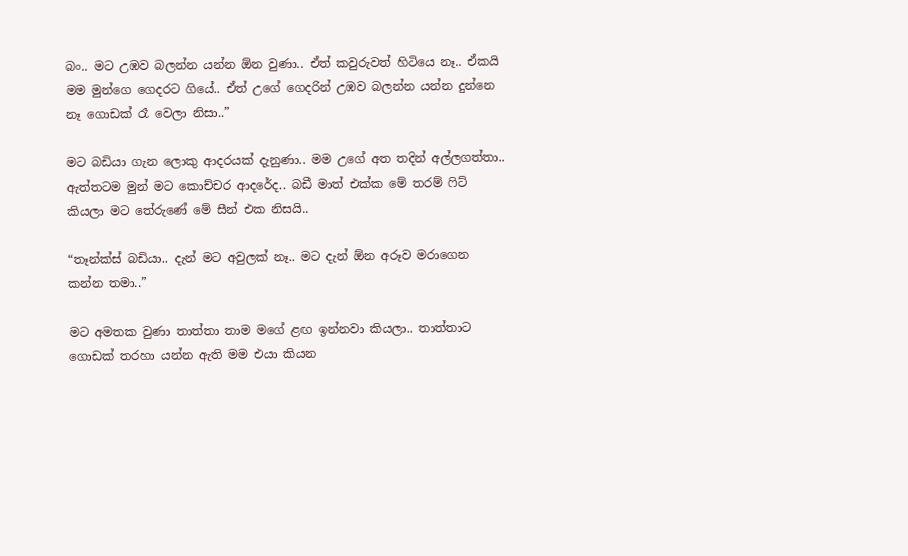බං.. මට උඹව බලන්න යන්න ඕන වුණා.. ඒත් කවුරුවත් හිටියෙ නෑ.. ඒකයි මම මුන්ගෙ ගෙදරට ගියේ.. ඒත් උගේ ගෙදරින් උඹව බලන්න යන්න දුන්නෙ නෑ ගොඩක් රෑ වෙලා නිසා..”

මට බඩියා ගැන ලොකු ආදරයක් දැනුණා.. මම උගේ අත තදින් අල්ලගත්තා.. ඇත්තටම මුන් මට කොච්චර ආදරේද.. බඩී මාත් එක්ක මේ තරම් ෆිට් කියලා මට තේරුණේ මේ සීන් එක නිසයි..

“තෑන්ක්ස් බඩියා.. දැන් මට අවුලක් නෑ.. මට දැන් ඕන අරූව මරාගෙන කන්න තමා..”

මට අමතක වුණා තාත්තා තාම මගේ ළඟ ඉන්නවා කියලා.. තාත්තාට ගොඩක් තරහා යන්න ඇති මම එයා කියන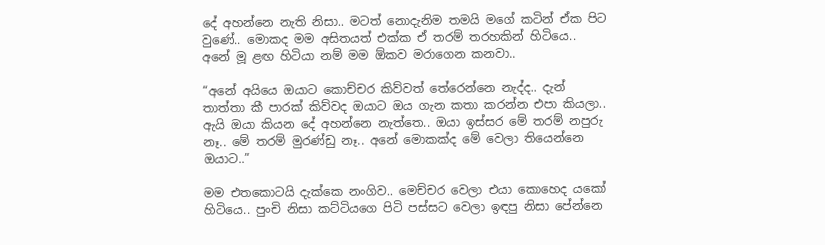දේ අහන්නෙ නැති නිසා.. මටත් නොදැනිම තමයි මගේ කටින් ඒක පිට වුණේ.. මොකද මම අසිතයත් එක්ක ඒ තරම් තරහකින් හිටියෙ.. අනේ මූ ළඟ හිටියා නම් මම ඕකව මරාගෙන කනවා..

“අනේ අයියෙ ඔයාට කොච්චර කිව්වත් තේරෙන්නෙ නැද්ද.. දැන් තාත්තා කී පාරක් කිව්වද ඔයාට ඔය ගැන කතා කරන්න එපා කියලා.. ඇයි ඔයා කියන දේ අහන්නෙ නැත්තෙ.. ඔයා ඉස්සර මේ තරම් නපුරු නෑ.. මේ තරම් මුරණ්ඩු නෑ.. අනේ මොකක්ද මේ වෙලා තියෙන්නෙ ඔයාට..”

මම එතකොටයි දැක්කෙ නංගිව.. මෙච්චර වෙලා එයා කොහෙද යකෝ හිටියෙ.. පුංචි නිසා කට්ටියගෙ පිටි පස්සට වෙලා ඉඳපු නිසා පේන්නෙ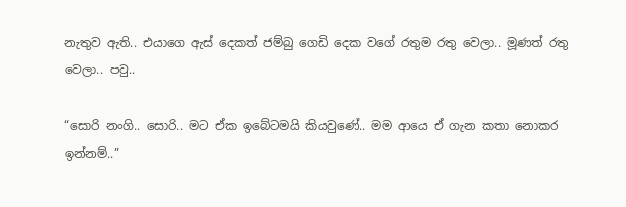නැතුව ඇති.. එයාගෙ ඇස් දෙකත් ජම්බු ගෙඩි දෙක වගේ රතුම රතු වෙලා.. මූණත් රතු වෙලා.. පවු..

“සොරි නංගි.. සොරි.. මට ඒක ඉබේටමයි කියවුණේ.. මම ආයෙ ඒ ගැන කතා නොකර ඉන්නම්..”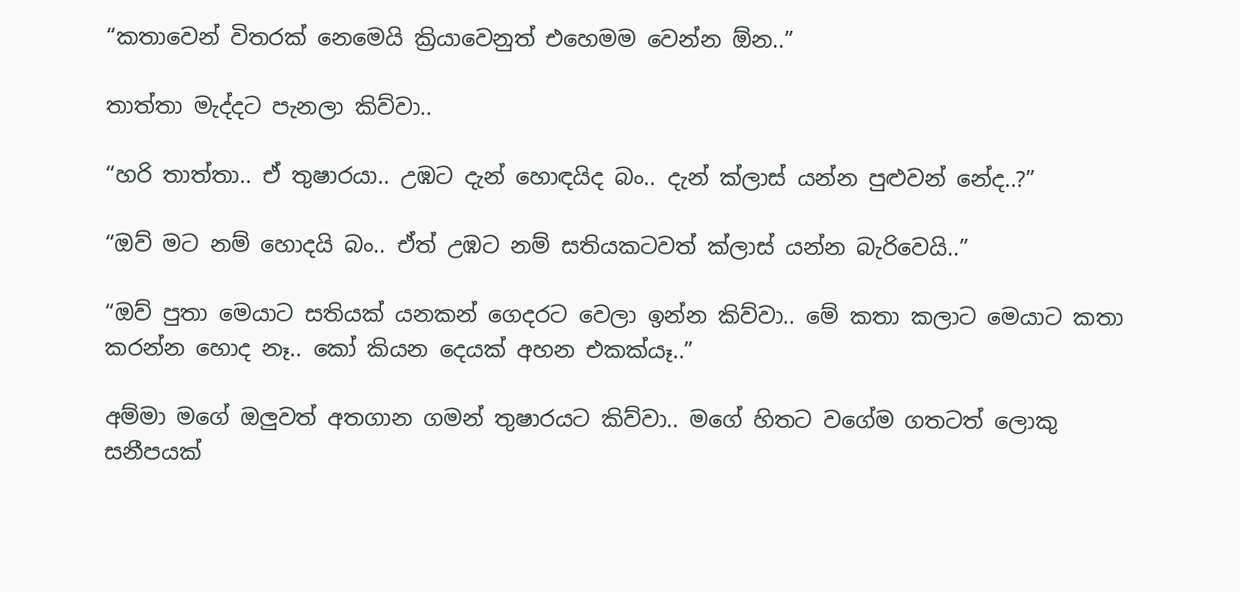“කතාවෙන් විතරක් නෙමෙයි ක්‍රියාවෙනුත් එහෙමම වෙන්න ඕන..”

තාත්තා මැද්දට පැනලා කිව්වා..

“හරි තාත්තා.. ඒ තුෂාරයා.. උඹට දැන් හොඳයිද බං.. දැන් ක්ලාස් යන්න පුළුවන් නේද..?”

“ඔව් මට නම් හොදයි බං.. ඒත් උඹට නම් සතියකටවත් ක්ලාස් යන්න බැරිවෙයි..”

“ඔව් පුතා මෙයාට සතියක් යනකන් ගෙදරට වෙලා ඉන්න කිව්වා.. මේ කතා කලාට මෙයාට කතා කරන්න හොද නෑ.. කෝ කියන දෙයක් අහන එකක්යෑ..”

අම්මා මගේ ඔලුවත් අතගාන ගමන් තුෂාරයට කිව්වා.. මගේ හිතට වගේම ගතටත් ලොකු සනීපයක්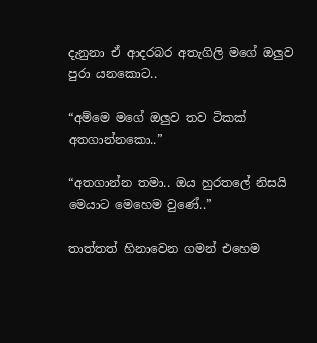දැනුනා ඒ ආදරබර අතැගිලි මගේ ඔලුව පුරා යනකොට..

“අම්මෙ මගේ ඔලුව තව ටිකක් අතගාන්නකො..”

“අතගාන්න තමා.. ඔය හුරතලේ නිසයි මෙයාට මෙහෙම වුණේ..”

තාත්තත් හිනාවෙන ගමන් එහෙම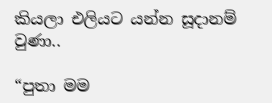කියලා එලියට යන්න සූදානම් වුණා..

“පුතා මම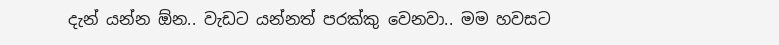දැන් යන්න ඕන.. වැඩට යන්නත් පරක්කු වෙනවා.. මම හවසට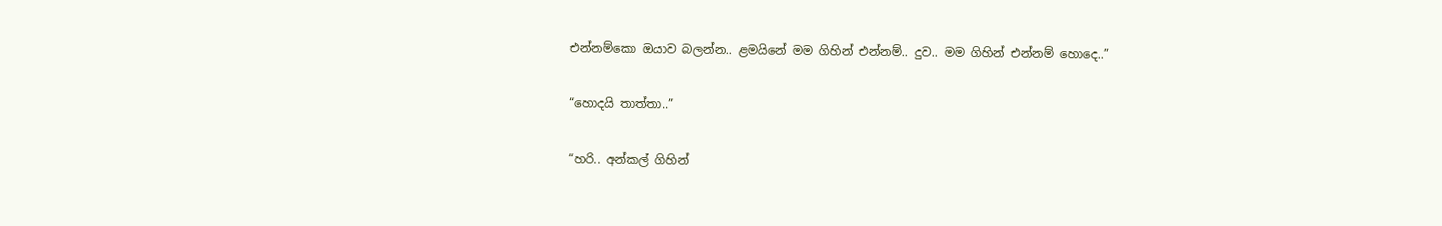එන්නම්කො ඔයාව බලන්න.. ළමයිනේ මම ගිහින් එන්නම්.. දුව.. මම ගිහින් එන්නම් හොදෙ..”

“හොදයි තාත්තා..”

“හරි.. අන්කල් ගිහින්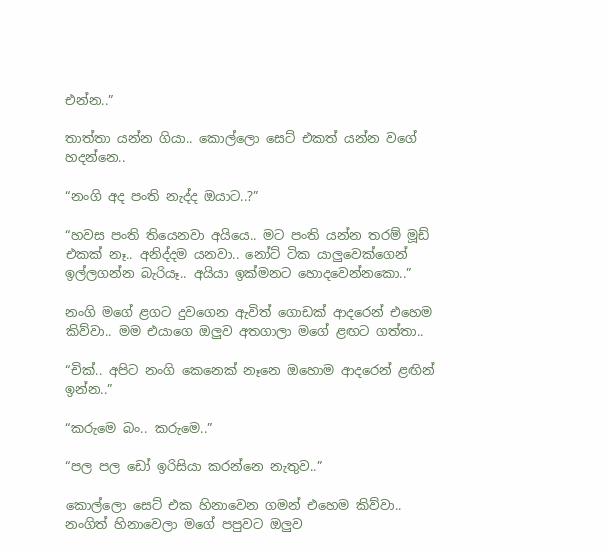එන්න..”

තාත්තා යන්න ගියා.. කොල්ලො සෙට් එකත් යන්න වගේ හදන්නෙ..

“නංගි අද පංති නැද්ද ඔයාට..?”

“හවස පංති තියෙනවා අයියෙ.. මට පංති යන්න තරම් මූඩ් එකක් නෑ.. අනිද්දම යනවා.. නෝට් ටික යාලුවෙක්ගෙන් ඉල්ලගන්න බැරියෑ.. අයියා ඉක්මනට හොදවෙන්නකො..”

නංගි මගේ ළගට දුවගෙන ඇවිත් ගොඩක් ආදරෙන් එහෙම කිව්වා.. මම එයාගෙ ඔලුව අතගාලා මගේ ළඟට ගත්තා..

“චික්.. අපිට නංගි කෙනෙක් නෑනෙ ඔහොම ආදරෙන් ළඟින් ඉන්න..”

“කරුමෙ බං.. කරුමෙ..”

“පල පල ඩෝ ඉරිසියා කරන්නෙ නැතුව..”

කොල්ලො සෙට් එක හිනාවෙන ගමන් එහෙම කිව්වා.. නංගිත් හිනාවෙලා මගේ පපුවට ඔලුව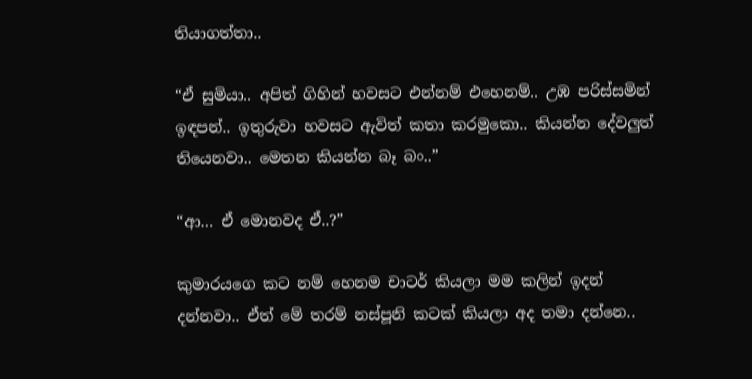තියාගත්තා..

“ඒ සුමියා.. අපිත් ගිහින් හවසට එන්නම් එහෙනම්.. උඹ පරිස්සමින් ඉඳපන්.. ඉතුරුවා හවසට ඇවිත් කතා කරමුකො.. කියන්න දේවලුත් තියෙනවා.. මෙතන කියන්න බෑ බං..”

“ආ… ඒ මොනවද ඒ..?”

කුමාරයගෙ කට නම් හෙනම චාටර් කියලා මම කලින් ඉදන් දන්නවා.. ඒත් මේ තරම් නස්පූනි කටක් කියලා අද තමා දන්නෙ..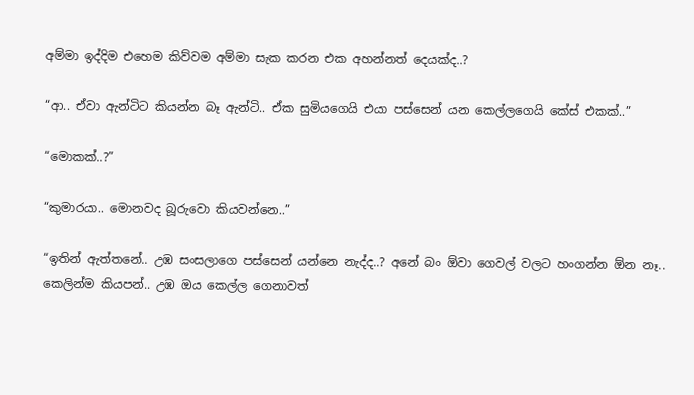අම්මා ඉද්දිම එහෙම කිව්වම අම්මා සැක කරන එක අහන්නත් දෙයක්ද..?

“ආ.. ඒවා ඇන්ටිට කියන්න බෑ ඇන්ටි.. ඒක සුමියගෙයි එයා පස්සෙන් යන කෙල්ලගෙයි කේස් එකක්..”

“මොකක්..?”

“කුමාරයා.. මොනවද බූරුවො කියවන්නෙ..”

“ඉතින් ඇත්තනේ.. උඹ සංසලාගෙ පස්සෙන් යන්නෙ නැද්ද..? අනේ බං ඕවා ගෙවල් වලට හංගන්න ඕන නෑ.. කෙලින්ම කියපන්.. උඹ ඔය කෙල්ල ගෙනාවත්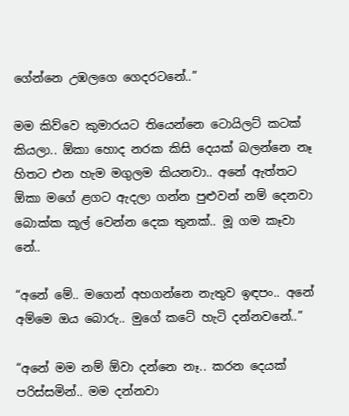ගේන්නෙ උඹලගෙ ගෙදරටනේ..”

මම කිව්වෙ කුමාරයට තියෙන්නෙ ටොයිලට් කටක් කියලා.. ඕකා හොද නරක කිසි දෙයක් බලන්නෙ නෑ හිතට එන හැම මගුලම කියනවා.. අනේ ඇත්තට ඕකා මගේ ළගට ඇදලා ගන්න පුළුවන් නම් දෙනවා බොක්ක කූල් වෙන්න දෙක තුනක්.. මූ ගම කෑවා නේ..

“අනේ මේ.. මගෙන් අහගන්නෙ නැතුව ඉඳපං.. අනේ අම්මෙ ඔය බොරු.. මුගේ කටේ හැටි දන්නවනේ..”

“අනේ මම නම් ඕවා දන්නෙ නෑ.. කරන දෙයක් පරිස්සමින්.. මම දන්නවා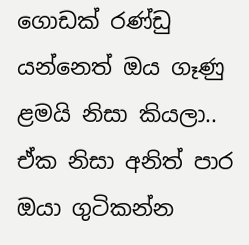ගොඩක් රණ්ඩු යන්නෙත් ඔය ගෑණු ළමයි නිසා කියලා.. ඒක නිසා අනිත් පාර ඔයා ගුටිකන්න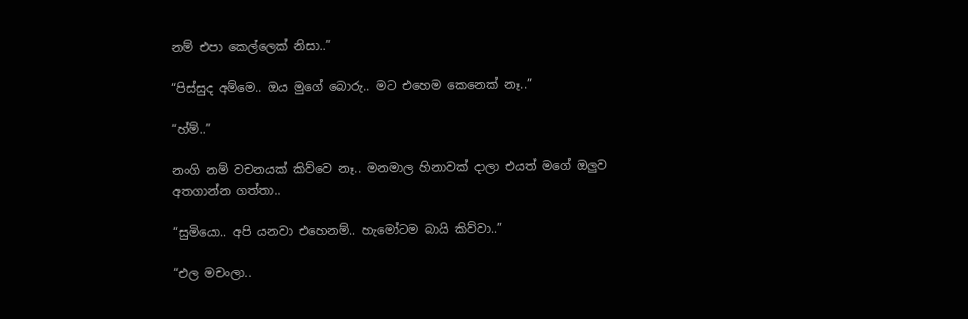නම් එපා කෙල්ලෙක් නිසා..”

“පිස්සුද අම්මෙ.. ඔය මුගේ බොරු.. මට එහෙම කෙනෙක් නෑ..”

“හ්ම්..”

නංගි නම් වචනයක් කිව්වෙ නෑ.. මනමාල හිනාවක් දාලා එයත් මගේ ඔලුව අතගාන්න ගත්තා..

“සුමියො.. අපි යනවා එහෙනම්.. හැමෝටම බායි කිව්වා..”

“එල මචංලා..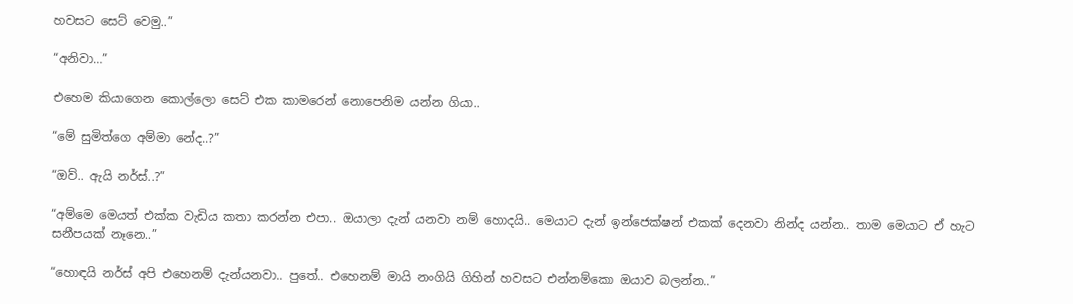හවසට සෙට් වෙමු..”

“අනිවා…”

එහෙම කියාගෙන කොල්ලො සෙට් එක කාමරෙන් නොපෙනිම යන්න ගියා..

“මේ සුමිත්ගෙ අම්මා නේද..?”

“ඔව්.. ඇයි නර්ස්..?”

“අම්මෙ මෙයත් එක්ක වැඩිය කතා කරන්න එපා.. ඔයාලා දැන් යනවා නම් හොදයි.. මෙයාට දැන් ඉන්ජෙක්ෂන් එකක් දෙනවා නින්ද යන්න.. තාම මෙයාට ඒ හැට සනීපයක් නෑනෙ..”

“හොඳයි නර්ස් අපි එහෙනම් දැන්යනවා.. පුතේ.. එහෙනම් මායි නංගියි ගිහින් හවසට එන්නම්කො ඔයාව බලන්න..”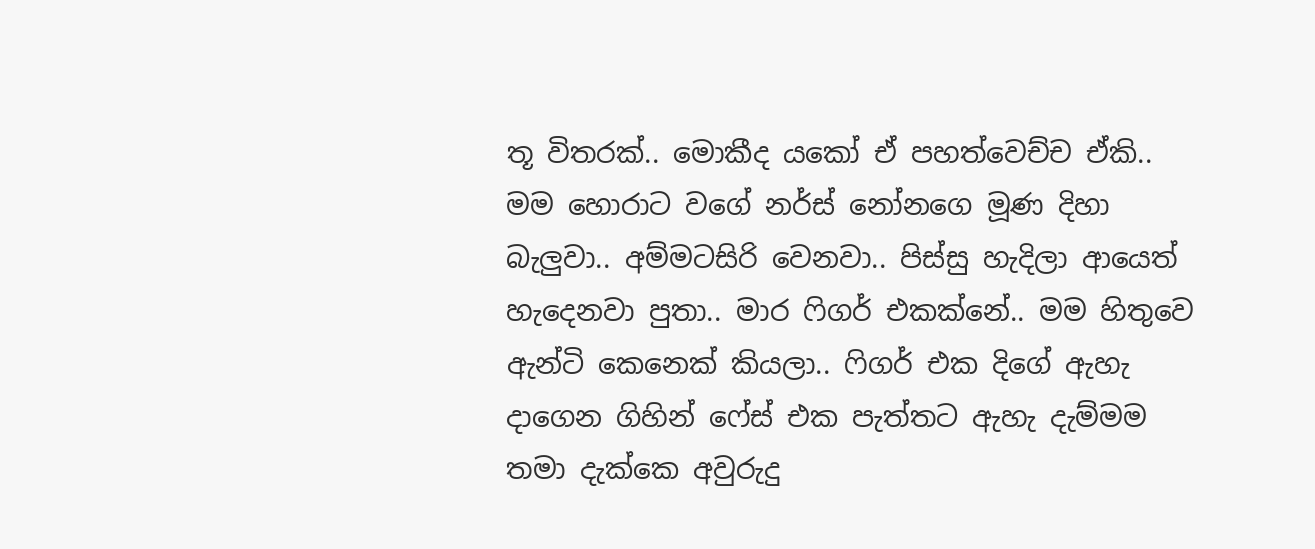තූ විතරක්.. මොකීද යකෝ ඒ පහත්වෙච්ච ඒකි.. මම හොරාට වගේ නර්ස් නෝනගෙ මූණ දිහා බැලුවා.. අම්මටසිරි වෙනවා.. පිස්සු හැදිලා ආයෙත් හැදෙනවා පුතා.. මාර ෆිගර් එකක්නේ.. මම හිතුවෙ ඇන්ටි කෙනෙක් කියලා.. ෆිගර් එක දිගේ ඇහැ දාගෙන ගිහින් ෆේස් එක පැත්තට ඇහැ දැම්මම තමා දැක්කෙ අවුරුදු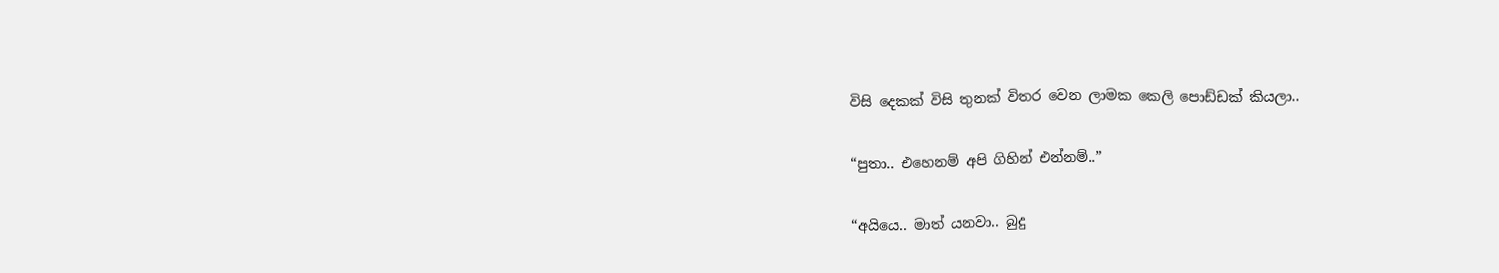විසි දෙකක් විසි තුනක් විතර වෙන ලාමක කෙලි පොඩ්ඩක් කියලා..

“පුතා.. එහෙනම් අපි ගිහින් එන්නම්..”

“අයියෙ.. මාත් යනවා.. බුදු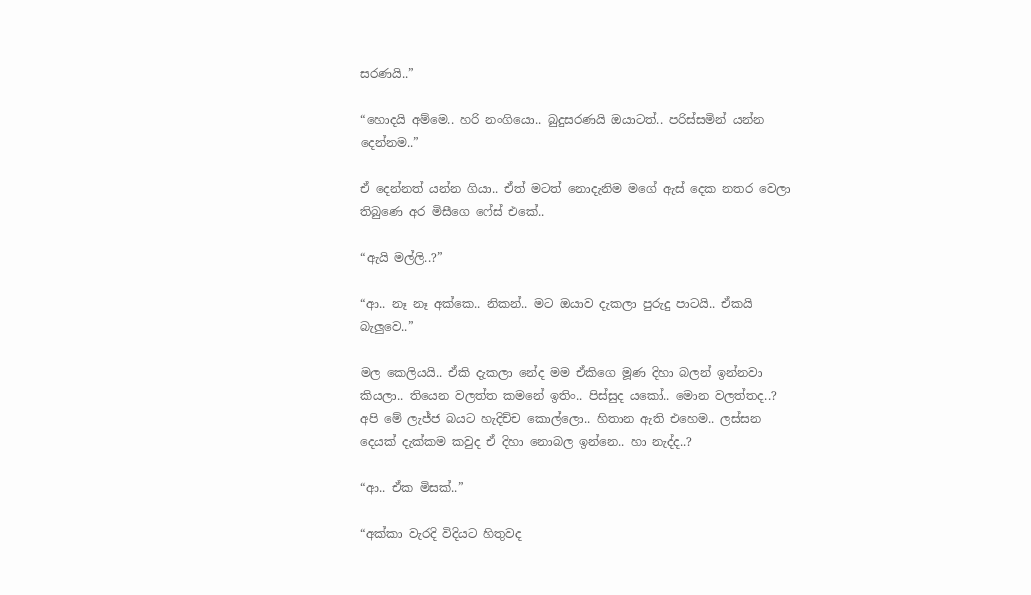සරණයි..”

“හොදයි අම්මෙ.. හරි නංගියො.. බුදුසරණයි ඔයාටත්.. පරිස්සමින් යන්න දෙන්නම..”

ඒ දෙන්නත් යන්න ගියා.. ඒත් මටත් නොදැනිම මගේ ඇස් දෙක නතර වෙලා තිබුණෙ අර මිසීගෙ ෆේස් එකේ..

“ඇයි මල්ලි..?”

“ආ.. නෑ නෑ අක්කෙ.. නිකන්.. මට ඔයාව දැකලා පුරුදු පාටයි.. ඒකයි බැලුවෙ..”

මල කෙලියයි.. ඒකි දැකලා නේද මම ඒකිගෙ මූණ දිහා බලන් ඉන්නවා කියලා.. තියෙන වලත්ත කමනේ ඉතිං.. පිස්සුද යකෝ.. මොන වලත්තද..? අපි මේ ලැජ්ජ බයට හැදිච්ච කොල්ලො.. හිතාන ඇති එහෙම.. ලස්සන දෙයක් දැක්කම කවුද ඒ දිහා නොබල ඉන්නෙ.. හා නැද්ද..?

“ආ.. ඒක මිසක්..”

“අක්කා වැරදි විදියට හිතුවද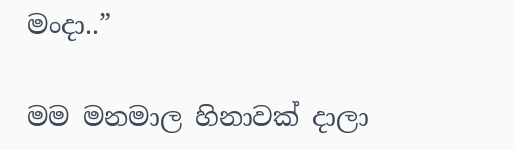මංදා..”

මම මනමාල හිනාවක් දාලා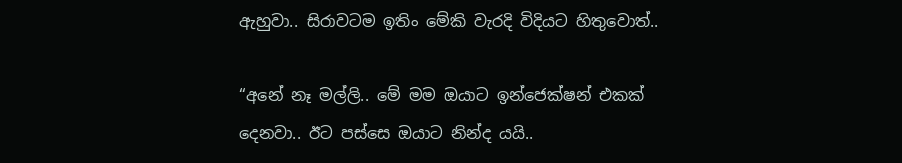ඇහුවා.. සිරාවටම ඉතිං මේකි වැරදි විදියට හිතුවොත්..

“අනේ නෑ මල්ලි.. මේ මම ඔයාට ඉන්ජෙක්ෂන් එකක් දෙනවා.. ඊට පස්සෙ ඔයාට නින්ද යයි..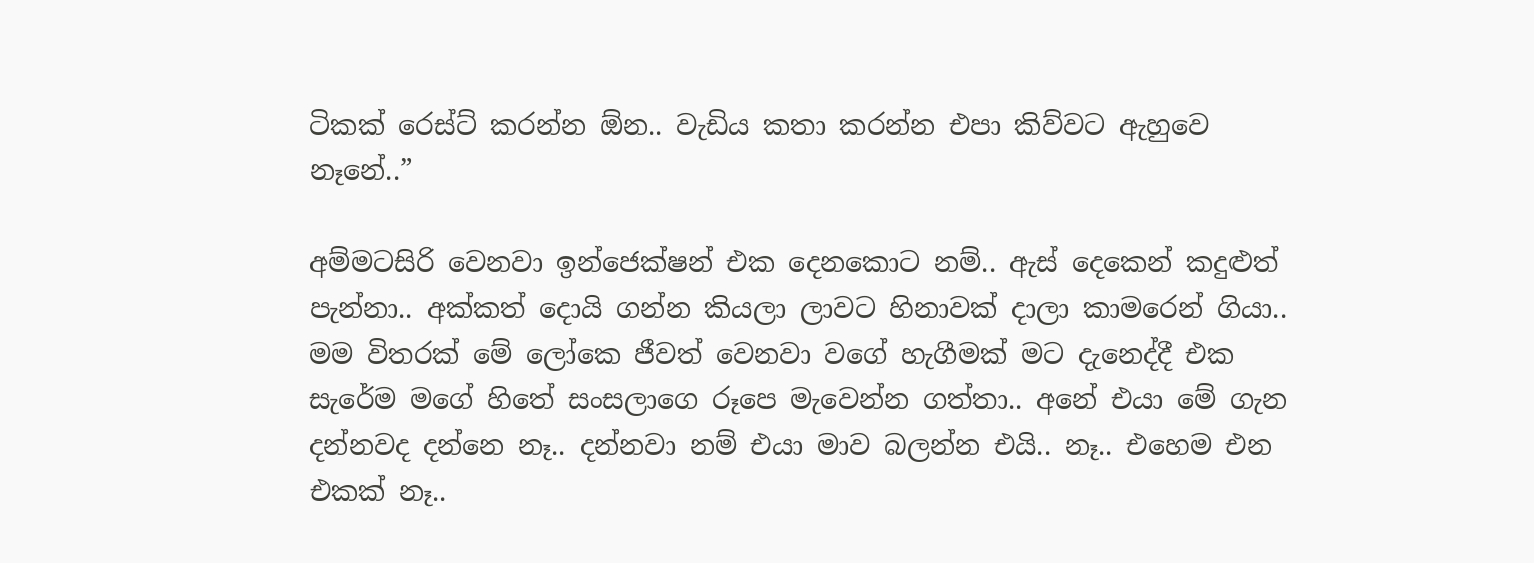ටිකක් රෙස්ට් කරන්න ඕන.. වැඩිය කතා කරන්න එපා කිව්වට ඇහුවෙ නෑනේ..”

අම්මටසිරි වෙනවා ඉන්ජෙක්ෂන් එක දෙනකොට නම්.. ඇස් දෙකෙන් කදුළුත් පැන්නා.. අක්කත් දොයි ගන්න කියලා ලාවට හිනාවක් දාලා කාමරෙන් ගියා.. මම විතරක් මේ ලෝකෙ ජීවත් වෙනවා වගේ හැගීමක් මට දැනෙද්දී එක සැරේම මගේ හිතේ සංසලාගෙ රූපෙ මැවෙන්න ගත්තා.. අනේ එයා මේ ගැන දන්නවද දන්නෙ නෑ.. දන්නවා නම් එයා මාව බලන්න එයි.. නෑ.. එහෙම එන එකක් නෑ..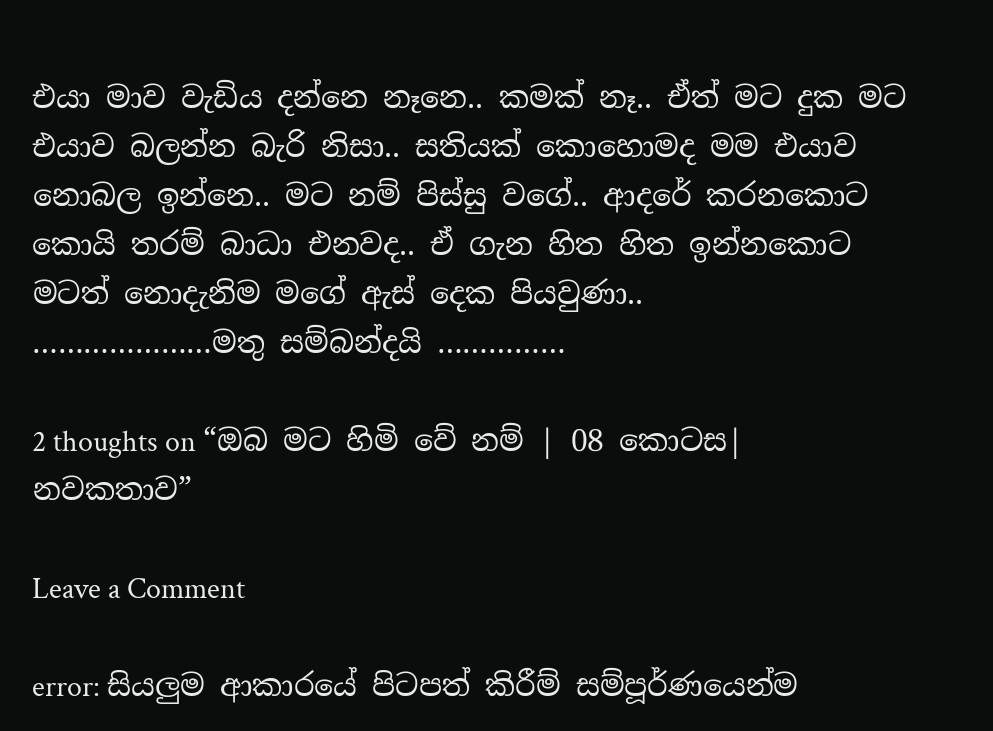එයා මාව වැඩිය දන්නෙ නෑනෙ.. කමක් නෑ.. ඒත් මට දුක මට එයාව බලන්න බැරි නිසා.. සතියක් කොහොමද මම එයාව නොබල ඉන්නෙ.. මට නම් පිස්සු වගේ.. ආදරේ කරනකොට කොයි තරම් බාධා එනවද.. ඒ ගැන හිත හිත ඉන්නකොට මටත් නොදැනිම මගේ ඇස් දෙක පියවුණා..
…………………මතු සම්බන්දයි ……………

2 thoughts on “ඔබ මට හිමි වේ නම් | 08 කොටස| නවකතාව”

Leave a Comment

error: සියලුම ආකාරයේ පිටපත් කිරීම් සම්පූර්ණයෙන්ම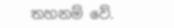තහනම් වේ.